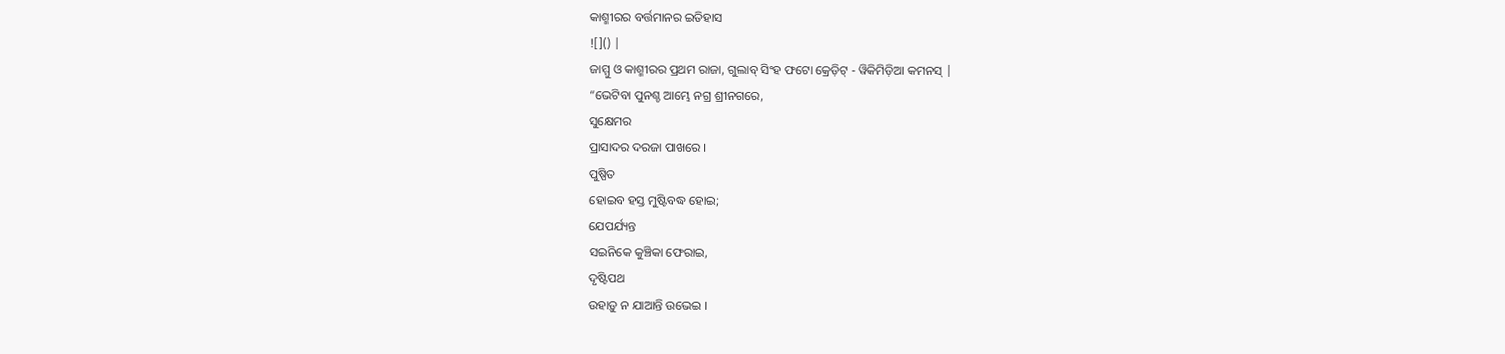କାଶ୍ମୀରର ବର୍ତ୍ତମାନର ଇତିହାସ
![]() |
ଜାମ୍ମୁ ଓ କାଶ୍ମୀରର ପ୍ରଥମ ରାଜା, ଗୁଲାବ୍ ସିଂହ ଫଟୋ କ୍ରେଡ଼ିଟ୍ - ୱିକିମିଡ଼ିଆ କମନସ୍ |
“ଭେଟିବା ପୁନଶ୍ଚ ଆମ୍ଭେ ନଗ୍ର ଶ୍ରୀନଗରେ,
ସୁକ୍ଷେମର
ପ୍ରାସାଦର ଦରଜା ପାଖରେ ।
ପୁଷ୍ପିତ
ହୋଇବ ହସ୍ତ ମୁଷ୍ଟିବଦ୍ଧ ହୋଇ;
ଯେପର୍ଯ୍ୟନ୍ତ
ସଇନିକେ କୁଞ୍ଚିକା ଫେରାଇ,
ଦୃଷ୍ଟିପଥ
ଉହାଡ଼ୁ ନ ଯାଆନ୍ତି ଉଭେଇ ।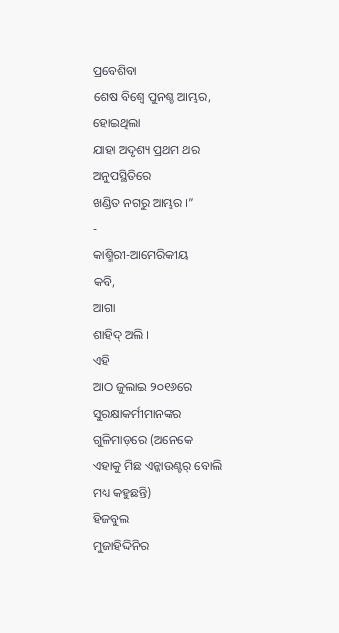ପ୍ରବେଶିବା
ଶେଷ ବିଶ୍ୱେ ପୁନଶ୍ଚ ଆମ୍ଭର,
ହୋଇଥିଲା
ଯାହା ଅଦୃଶ୍ୟ ପ୍ରଥମ ଥର
ଅନୁପସ୍ଥିତିରେ
ଖଣ୍ଡିତ ନଗରୁ ଆମ୍ଭର ।”
-
କାଶ୍ମିରୀ-ଆମେରିକୀୟ
କବି,
ଆଗା
ଶାହିଦ୍ ଅଲି ।
ଏହି
ଆଠ ଜୁଲାଇ ୨୦୧୬ରେ ସୁରକ୍ଷାକର୍ମୀମାନଙ୍କର
ଗୁଳିମାଡ଼ରେ (ଅନେକେ
ଏହାକୁ ମିଛ ଏନ୍କାଉଣ୍ଟର୍ ବୋଲି
ମଧ୍ୟ କହୁଛନ୍ତି)
ହିଜବୁଲ
ମୁଜାହିଦ୍ଦିନିର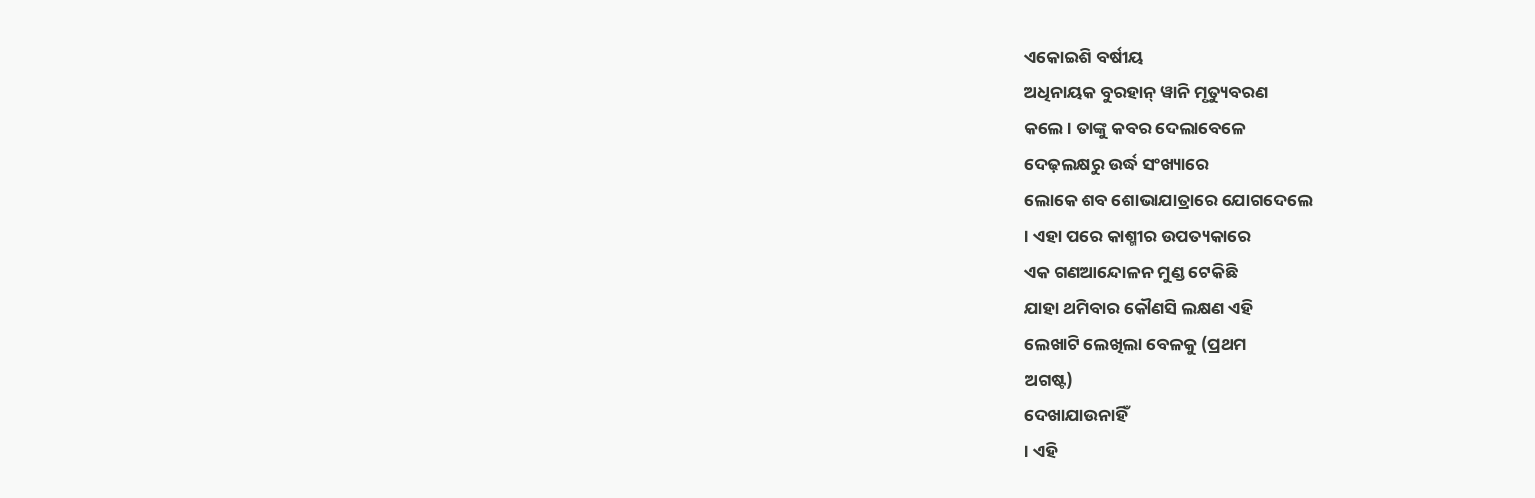ଏକୋଇଶି ବର୍ଷୀୟ
ଅଧିନାୟକ ବୁରହାନ୍ ୱାନି ମୃତ୍ୟୁବରଣ
କଲେ । ତାଙ୍କୁ କବର ଦେଲାବେଳେ
ଦେଢ଼ଲକ୍ଷରୁ ଉର୍ଦ୍ଧ ସଂଖ୍ୟାରେ
ଲୋକେ ଶବ ଶୋଭାଯାତ୍ରାରେ ଯୋଗଦେଲେ
। ଏହା ପରେ କାଶ୍ମୀର ଉପତ୍ୟକାରେ
ଏକ ଗଣଆନ୍ଦୋଳନ ମୁଣ୍ଡ ଟେକିଛି
ଯାହା ଥମିବାର କୌଣସି ଲକ୍ଷଣ ଏହି
ଲେଖାଟି ଲେଖିଲା ବେଳକୁ (ପ୍ରଥମ
ଅଗଷ୍ଟ)
ଦେଖାଯାଉନାହିଁ
। ଏହି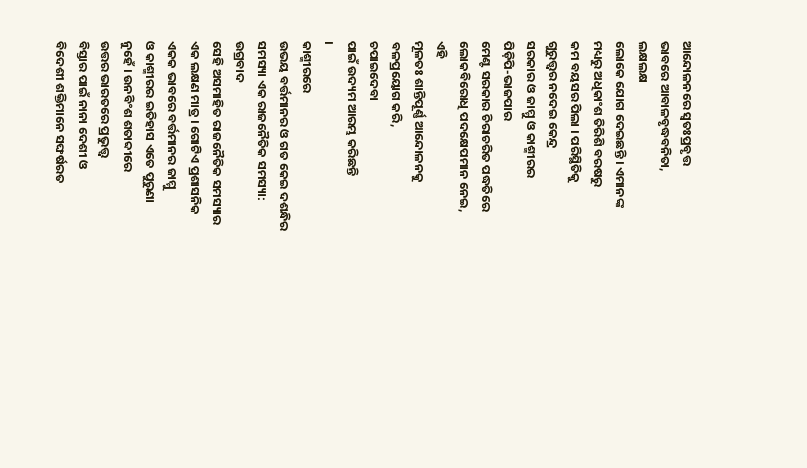ଆନ୍ଦୋଳନରେ ସ୍ୱତଃପ୍ରବୃତ୍ତ
ଭାବରେ ଆବାଳବୃଦ୍ଧବନିତା,
ଲକ୍ଷଲକ୍ଷ
ଲୋକେ ଯୋଗ ଦେଇଛନ୍ତି । ଏମାନଙ୍କ
ମଧ୍ୟରୁ ଅଧିକାଂଶ ତିରିଶି ବରଷରୁ
କମ ବୟସର ପିଲା । ପରିସ୍ଥିତିକୁ
ଗୁରୁତ୍ତ୍ୱର ନଦେଇ କେନ୍ଦ୍ର
ସରକାର ଓ ଜାମ୍ମୁ ଓ କାଶ୍ମୀରର
ପିଡ଼ିପି-ଭାଜପାର
ମେଣ୍ଟ ସରକାର ଚିରାଚରିତ ପଦ୍ଧତିରେ
ଲୋକବିରୋଧି ପଦକ୍ଷେପମାନ ନେଇ,
ଏହି
ମୂଳତଃ ଶାନ୍ତିପୂର୍ଣ୍ଣ ଆନ୍ଦୋଳନକୁ
ବଳପ୍ରୟୋଗ କରି,
ଚପାଇଦେବା
ପାଇଁ ଉଦ୍ୟମ ଆରମ୍ଭ କରିଛନ୍ତି
।
କାଶ୍ମୀରରେ
ଉଭୟ ବର୍ତ୍ତମାନର ଓ ଗତ କେଇ ଦଶନ୍ଧିର
ସମସ୍ୟା ଏକ ରାଜନୈତିକ ସମସ୍ୟା:
ଉଗ୍ରବାଦ
ସେହି ଅସମାହିତ ରାଜନୈତିକ ସମସ୍ୟାର
ଏକ ଲକ୍ଷଣ ମାତ୍ର । ଗୋଟିଏ ପ୍ରଶାସନିକ
ଏକକ ଭାବରେ ବର୍ତ୍ତମାନର ଜାମ୍ମୁ
ଓ କାଶ୍ମୀରର ଇତିହାସ ଏତେ ପୁରୁଣା
ନୁହେଁ । ଉନବିଂଶ ଶତାବ୍ଦୀରେ
ଉତ୍ତର ଭାରତରେ ପ୍ରଭୁତ୍ତ୍ୱ
ବିସ୍ତାର ପାଇଁ ନାନା ଦେଶୀ ଓ
ବିଦେଶୀ ଶକ୍ତିମାନେ ସଙ୍ଘର୍ଷରତ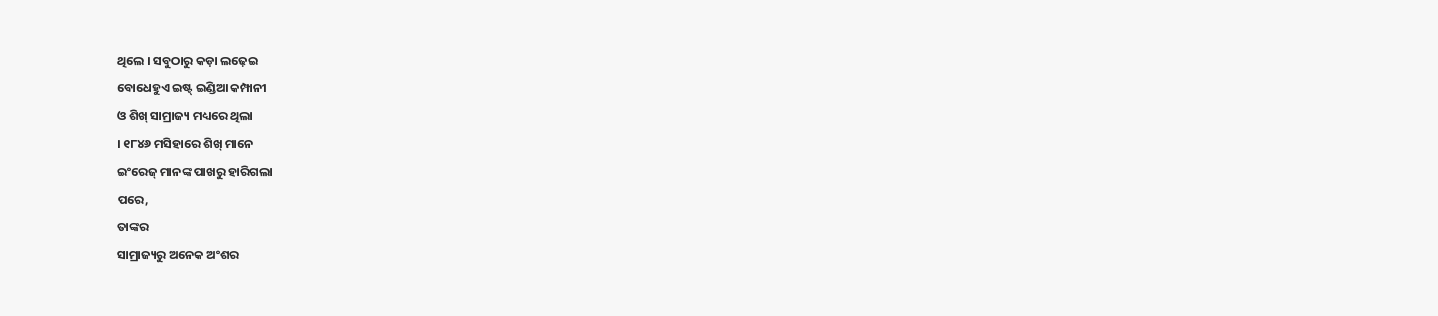ଥିଲେ । ସବୁଠାରୁ କଡ଼ା ଲଢ଼େଇ
ବୋଧେହୁଏ ଇଷ୍ଟ୍ ଇଣ୍ଡିଆ କମ୍ପାନୀ
ଓ ଶିଖ୍ ସାମ୍ରାଜ୍ୟ ମଧ୍ୟରେ ଥିଲା
। ୧୮୪୬ ମସିହାରେ ଶିଖ୍ ମାନେ
ଇଂରେଜ୍ ମାନଙ୍କ ପାଖରୁ ହାରିଗଲା
ପରେ,
ତାଙ୍କର
ସାମ୍ରାଜ୍ୟରୁ ଅନେକ ଅଂଶର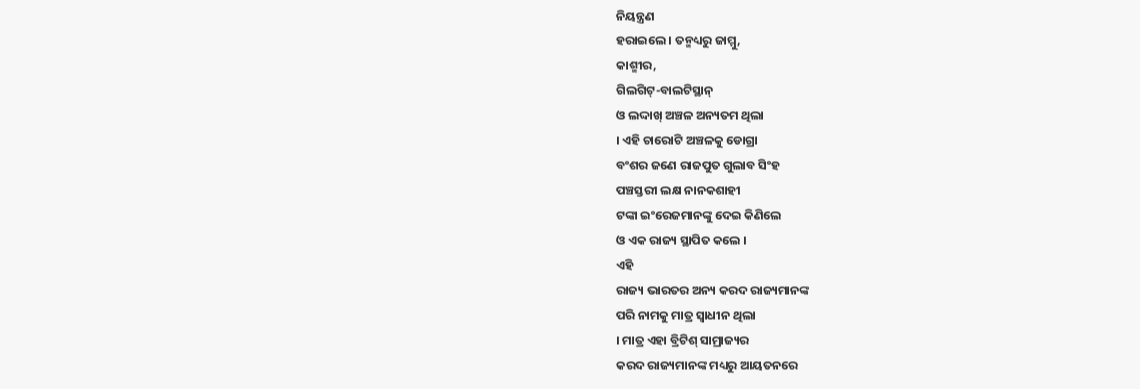ନିୟନ୍ତ୍ରଣ
ହରାଇଲେ । ତନ୍ମଧ୍ୟରୁ ଜାମ୍ମୁ,
କାଶ୍ମୀର,
ଗିଲଗିଟ୍-ବାଲଟିସ୍ଥାନ୍
ଓ ଲଦ୍ଦାଖ୍ ଅଞ୍ଚଳ ଅନ୍ୟତମ ଥିଲା
। ଏହି ଚାରୋଟି ଅଞ୍ଚଳକୁ ଡୋଗ୍ରା
ବଂଶର ଜଣେ ରାଜପୁତ ଗୁଲାବ ସିଂହ
ପଞ୍ଚସ୍ତରୀ ଲକ୍ଷ ନାନକଶାହୀ
ଟଙ୍କା ଇଂରେଜମାନଙ୍କୁ ଦେଇ କିଣିଲେ
ଓ ଏକ ରାଜ୍ୟ ସ୍ଥାପିତ କଲେ ।
ଏହି
ରାଜ୍ୟ ଭାରତର ଅନ୍ୟ କରଦ ରାଜ୍ୟମାନଙ୍କ
ପରି ନାମକୁ ମାତ୍ର ସ୍ୱାଧୀନ ଥିଲା
। ମାତ୍ର ଏହା ବ୍ରିଟିଶ୍ ସାମ୍ରାଜ୍ୟର
କରଦ ରାଜ୍ୟମାନଙ୍କ ମଧ୍ୟରୁ ଆୟତନରେ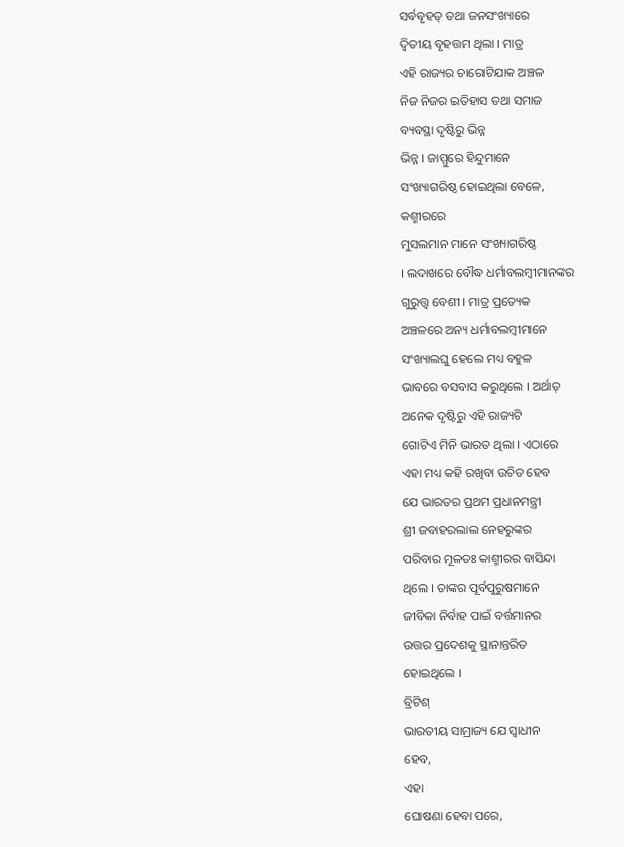ସର୍ବବୃହତ୍ ତଥା ଜନସଂଖ୍ୟାରେ
ଦ୍ୱିତୀୟ ବୃହତ୍ତମ ଥିଲା । ମାତ୍ର
ଏହି ରାଜ୍ୟର ଚାରୋଟିଯାକ ଅଞ୍ଚଳ
ନିଜ ନିଜର ଇତିହାସ ତଥା ସମାଜ
ବ୍ୟବସ୍ଥା ଦୃଷ୍ଟିରୁ ଭିନ୍ନ
ଭିନ୍ନ । ଜାମ୍ମୁରେ ହିନ୍ଦୁମାନେ
ସଂଖ୍ୟାଗରିଷ୍ଠ ହୋଇଥିଲା ବେଳେ,
କଶ୍ମୀରରେ
ମୁସଲମାନ ମାନେ ସଂଖ୍ୟାଗରିଷ୍ଠ
। ଲଦାଖରେ ବୌଦ୍ଧ ଧର୍ମାବଲମ୍ବୀମାନଙ୍କର
ଗୁରୁତ୍ତ୍ୱ ବେଶୀ । ମାତ୍ର ପ୍ରତ୍ୟେକ
ଅଞ୍ଚଳରେ ଅନ୍ୟ ଧର୍ମାବଲମ୍ବୀମାନେ
ସଂଖ୍ୟାଲଘୁ ହେଲେ ମଧ୍ୟ ବହୁଳ
ଭାବରେ ବସବାସ କରୁଥିଲେ । ଅର୍ଥାତ୍
ଅନେକ ଦୃଷ୍ଟିରୁ ଏହି ରାଜ୍ୟଟି
ଗୋଟିଏ ମିନି ଭାରତ ଥିଲା । ଏଠାରେ
ଏହା ମଧ୍ୟ କହି ରଖିବା ଉଚିତ ହେବ
ଯେ ଭାରତର ପ୍ରଥମ ପ୍ରଧାନମନ୍ତ୍ରୀ
ଶ୍ରୀ ଜବାହରଲାଲ ନେହରୁଙ୍କର
ପରିବାର ମୂଳତଃ କାଶ୍ମୀରର ବାସିନ୍ଦା
ଥିଲେ । ତାଙ୍କର ପୂର୍ବପୁରୁଷମାନେ
ଜୀବିକା ନିର୍ବାହ ପାଇଁ ବର୍ତ୍ତମାନର
ଉତ୍ତର ପ୍ରଦେଶକୁ ସ୍ଥାନାନ୍ତରିତ
ହୋଇଥିଲେ ।
ବ୍ରିଟିଶ୍
ଭାରତୀୟ ସାମ୍ରାଜ୍ୟ ଯେ ସ୍ୱାଧୀନ
ହେବ,
ଏହା
ଘୋଷଣା ହେବା ପରେ,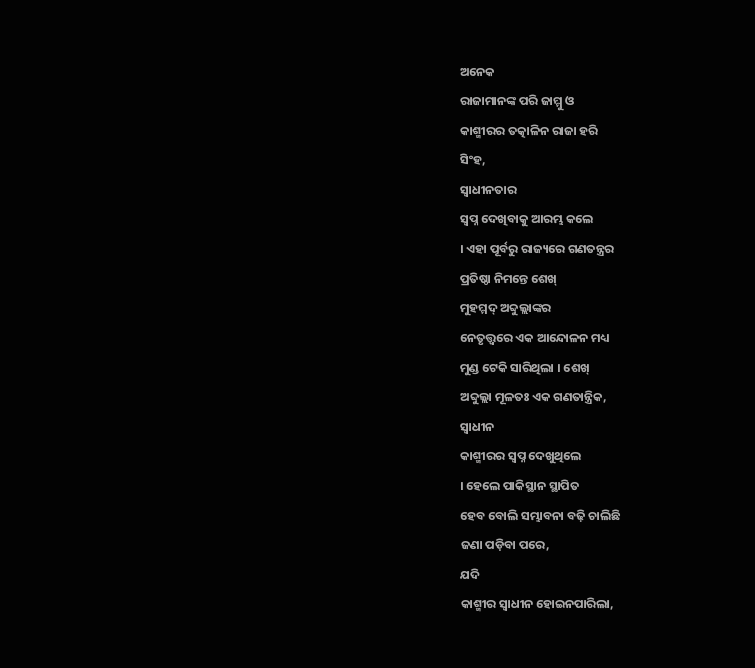ଅନେକ
ରାଜାମାନଙ୍କ ପରି ଜାମ୍ମୁ ଓ
କାଶ୍ମୀରର ତତ୍କାଳିନ ରାଜା ହରି
ସିଂହ,
ସ୍ୱାଧୀନତାର
ସ୍ୱପ୍ନ ଦେଖିବାକୁ ଆରମ୍ଭ କଲେ
। ଏହା ପୂର୍ବରୁ ରାଜ୍ୟରେ ଗଣତନ୍ତ୍ରର
ପ୍ରତିଷ୍ଠା ନିମନ୍ତେ ଶେଖ୍
ମୁହମ୍ମଦ୍ ଅବ୍ଦୁଲ୍ଲାଙ୍କର
ନେତୃତ୍ତ୍ୱରେ ଏକ ଆନ୍ଦୋଳନ ମଧ୍ୟ
ମୁଣ୍ଡ ଟେକି ସାରିଥିଲା । ଶେଖ୍
ଅବ୍ଦୁଲ୍ଲା ମୂଳତଃ ଏକ ଗଣତାନ୍ତ୍ରିକ,
ସ୍ୱାଧୀନ
କାଶ୍ମୀରର ସ୍ୱପ୍ନ ଦେଖୁଥିଲେ
। ହେଲେ ପାକିସ୍ଥାନ ସ୍ଥାପିତ
ହେବ ବୋଲି ସମ୍ଭାବନା ବଢ଼ି ଚାଲିଛି
ଜଣା ପଡ଼ିବା ପରେ,
ଯଦି
କାଶ୍ମୀର ସ୍ୱାଧୀନ ହୋଇନପାରିଲା,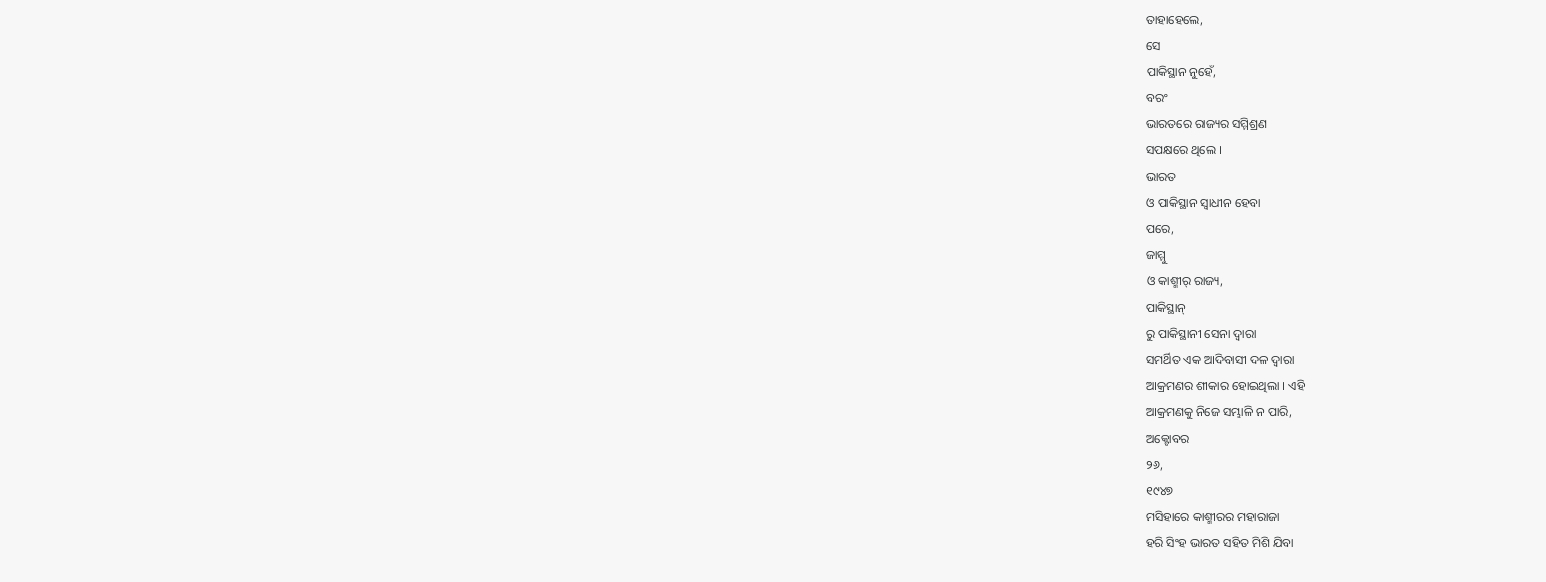ତାହାହେଲେ,
ସେ
ପାକିସ୍ଥାନ ନୁହେଁ,
ବରଂ
ଭାରତରେ ରାଜ୍ୟର ସମ୍ମିଶ୍ରଣ
ସପକ୍ଷରେ ଥିଲେ ।
ଭାରତ
ଓ ପାକିସ୍ଥାନ ସ୍ୱାଧୀନ ହେବା
ପରେ,
ଜାମ୍ମୁ
ଓ କାଶ୍ମୀର୍ ରାଜ୍ୟ,
ପାକିସ୍ଥାନ୍
ରୁ ପାକିସ୍ଥାନୀ ସେନା ଦ୍ୱାରା
ସମର୍ଥିତ ଏକ ଆଦିବାସୀ ଦଳ ଦ୍ୱାରା
ଆକ୍ରମଣର ଶୀକାର ହୋଇଥିଲା । ଏହି
ଆକ୍ରମଣକୁ ନିଜେ ସମ୍ଭାଳି ନ ପାରି,
ଅକ୍ଟୋବର
୨୬,
୧୯୪୭
ମସିହାରେ କାଶ୍ମୀରର ମହାରାଜା
ହରି ସିଂହ ଭାରତ ସହିତ ମିଶି ଯିବା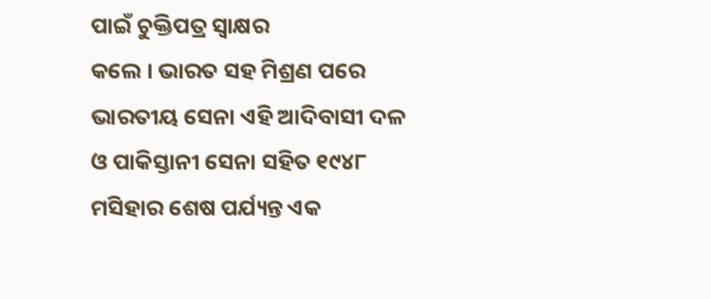ପାଇଁ ଚୁକ୍ତିପତ୍ର ସ୍ୱାକ୍ଷର
କଲେ । ଭାରତ ସହ ମିଶ୍ରଣ ପରେ
ଭାରତୀୟ ସେନା ଏହି ଆଦିବାସୀ ଦଳ
ଓ ପାକିସ୍ତାନୀ ସେନା ସହିତ ୧୯୪୮
ମସିହାର ଶେଷ ପର୍ଯ୍ୟନ୍ତ ଏକ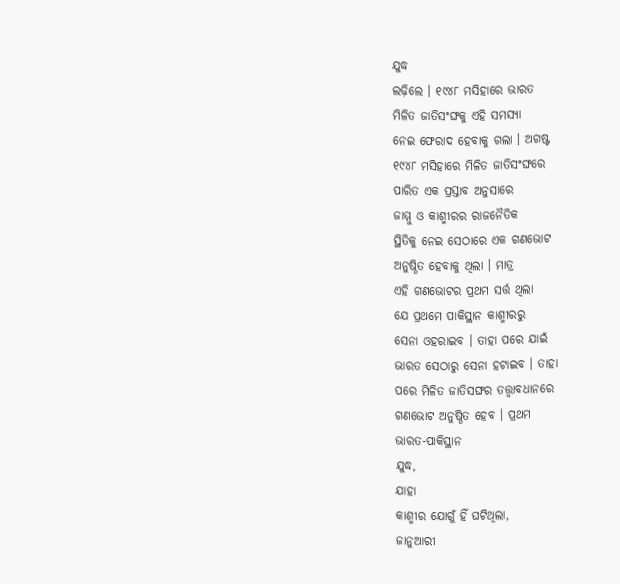ଯୁଦ୍ଧ
ଲଢ଼ିଲେ । ୧୯୪୮ ମସିହାରେ ଭାରତ
ମିଳିତ ଜାତିସଂଙ୍ଘକୁ ଏହି ସମସ୍ୟା
ନେଇ ଫେରାଦ ହେବାକୁ ଗଲା । ଅଗଷ୍ଟ
୧୯୪୮ ମସିହାରେ ମିଳିତ ଜାତିସଂଙ୍ଘରେ
ପାରିତ ଏକ ପ୍ରସ୍ତାବ ଅନୁସାରେ
ଜାମ୍ମୁ ଓ କାଶ୍ମୀରର ରାଜନୈତିକ
ସ୍ଥିତିକୁ ନେଇ ସେଠାରେ ଏକ ଗଣଭୋଟ
ଅନୁଷ୍ଠିତ ହେବାକୁ ଥିଲା । ମାତ୍ର
ଏହି ଗଣଭୋଟର ପ୍ରଥମ ସର୍ତ୍ତ ଥିଲା
ଯେ ପ୍ରଥମେ ପାକିସ୍ଥାନ କାଶ୍ମୀରରୁ
ସେନା ଓହରାଇବ । ତାହା ପରେ ଯାଇଁ
ଭାରତ ସେଠାରୁ ସେନା ହଟାଇବ । ତାହା
ପରେ ମିଳିତ ଜାତିସଙ୍ଘର ତତ୍ତ୍ୱାବଧାନରେ
ଗଣଭୋଟ ଅନୁଷ୍ଠିତ ହେବ । ପ୍ରଥମ
ଭାରତ-ପାକିସ୍ଥାନ
ଯୁଦ୍ଧ,
ଯାହା
କାଶ୍ମୀର ଯୋଗୁଁ ହିଁ ଘଟିଥିଲା,
ଜାନୁଆରୀ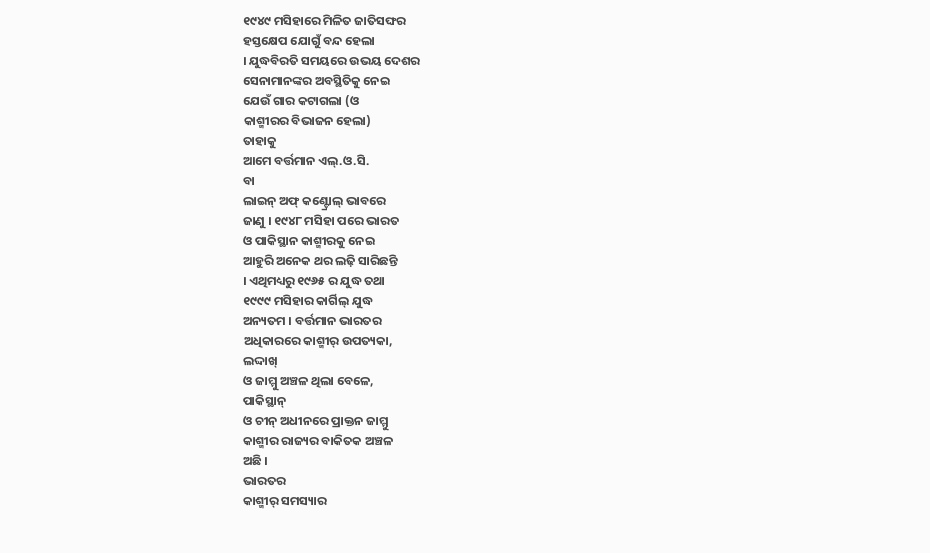୧୯୪୯ ମସିହାରେ ମିଳିତ ଜାତିସଙ୍ଘର
ହସ୍ତକ୍ଷେପ ଯୋଗୁଁ ବନ୍ଦ ହେଲା
। ଯୁଦ୍ଧବିରତି ସମୟରେ ଉଭୟ ଦେଶର
ସେନାମାନଙ୍କର ଅବସ୍ଥିତିକୁ ନେଇ
ଯେଉଁ ଗାର କଟାଗଲା (ଓ
କାଶ୍ମୀରର ବିଭାଜନ ହେଲା)
ତାହାକୁ
ଆମେ ବର୍ତ୍ତମାନ ଏଲ୍.ଓ.ସି.
ବା
ଲାଇନ୍ ଅଫ୍ କଣ୍ଟ୍ରୋଲ୍ ଭାବରେ
ଜାଣୁ । ୧୯୪୮ ମସିହା ପରେ ଭାରତ
ଓ ପାକିସ୍ଥାନ କାଶ୍ମୀରକୁ ନେଇ
ଆହୁରି ଅନେକ ଥର ଲଢ଼ି ସାରିଛନ୍ତି
। ଏଥିମଧ୍ୟରୁ ୧୯୬୫ ର ଯୁଦ୍ଧ ତଥା
୧୯୯୯ ମସିହାର କାର୍ଗିଲ୍ ଯୁଦ୍ଧ
ଅନ୍ୟତମ । ବର୍ତ୍ତମାନ ଭାରତର
ଅଧିକାରରେ କାଶ୍ମୀର୍ ଉପତ୍ୟକା,
ଲଦ୍ଦାଖ୍
ଓ ଜାମ୍ମୁ ଅଞ୍ଚଳ ଥିଲା ବେଳେ,
ପାକିସ୍ଥାନ୍
ଓ ଚୀନ୍ ଅଧୀନରେ ପ୍ରାକ୍ତନ ଜାମ୍ମୁ
କାଶ୍ମୀର ରାଜ୍ୟର ବାକିତକ ଅଞ୍ଚଳ
ଅଛି ।
ଭାରତର
କାଶ୍ମୀର୍ ସମସ୍ୟାର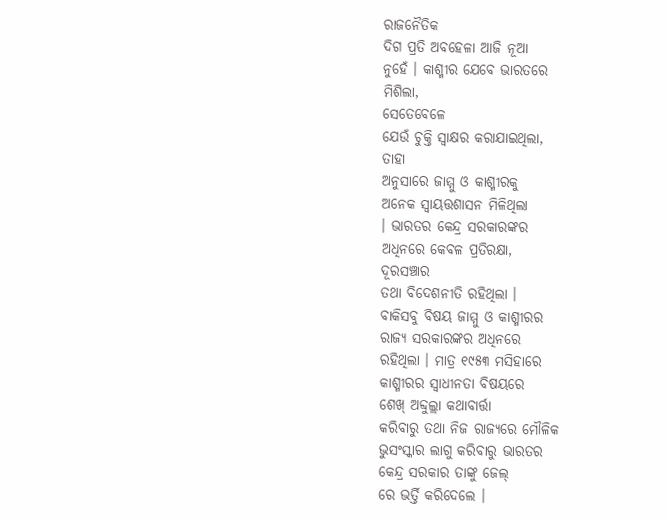ରାଜନୈତିକ
ଦିଗ ପ୍ରତି ଅବହେଳା ଆଜି ନୂଆ
ନୁହେଁ । କାଶ୍ମୀର ଯେବେ ଭାରତରେ
ମିଶିଲା,
ସେତେବେଳେ
ଯେଉଁ ଚୁକ୍ତି ସ୍ୱାକ୍ଷର କରାଯାଇଥିଲା,
ତାହା
ଅନୁସାରେ ଜାମ୍ମୁ ଓ କାଶ୍ମୀରକୁ
ଅନେକ ସ୍ୱାୟତ୍ତଶାସନ ମିଳିଥିଲା
। ଭାରତର କେନ୍ଦ୍ର ସରକାରଙ୍କର
ଅଧିନରେ କେବଳ ପ୍ରତିରକ୍ଷା,
ଦୂରସଞ୍ଚାର
ତଥା ବିଦେଶନୀତି ରହିଥିଲା ।
ବାକିସବୁ ବିଷୟ ଜାମ୍ମୁ ଓ କାଶ୍ମୀରର
ରାଜ୍ୟ ସରକାରଙ୍କର ଅଧିନରେ
ରହିଥିଲା । ମାତ୍ର ୧୯୫୩ ମସିହାରେ
କାଶ୍ମୀରର ସ୍ୱାଧୀନତା ବିଷୟରେ
ଶେଖ୍ ଅବ୍ଦୁଲ୍ଲା କଥାବାର୍ତ୍ତା
କରିବାରୁ ତଥା ନିଜ ରାଜ୍ୟରେ ମୌଳିକ
ଭୁସଂସ୍କାର ଲାଗୁ କରିବାରୁ ଭାରତର
କେନ୍ଦ୍ର ସରକାର ତାଙ୍କୁ ଜେଲ୍
ରେ ଭର୍ତ୍ତି କରିଦେଲେ ।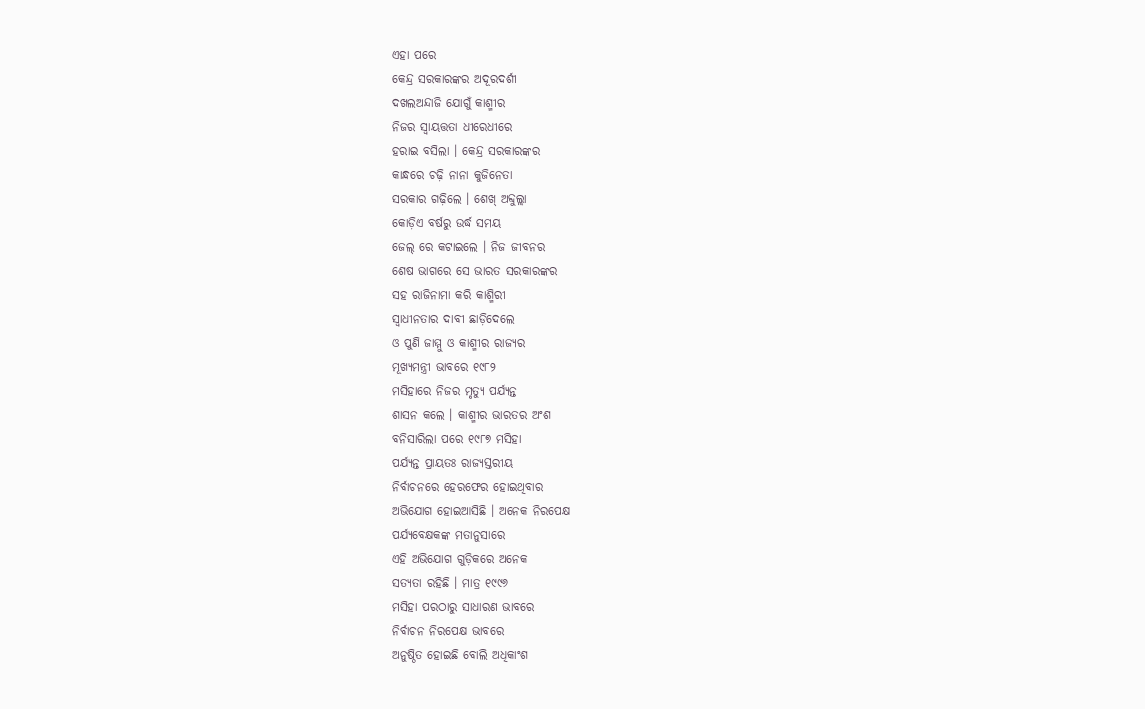ଏହା ପରେ
କେନ୍ଦ୍ର ସରକାରଙ୍କର ଅଦୂରଦର୍ଶୀ
ଦଖଲଅନ୍ଦାଜି ଯୋଗୁଁ କାଶ୍ମୀର
ନିଜର ସ୍ୱାୟତ୍ତତା ଧୀରେଧୀରେ
ହରାଇ ବସିଲା । କେନ୍ଦ୍ର ସରକାରଙ୍କର
କାନ୍ଧରେ ଚଢ଼ି ନାନା କୁଜିନେତା
ସରକାର ଗଢ଼ିଲେ । ଶେଖ୍ ଅବ୍ଦୁଲ୍ଲା
କୋଡ଼ିଏ ବର୍ଷରୁ ଉର୍ଦ୍ଧ ସମୟ
ଜେଲ୍ ରେ କଟାଇଲେ । ନିଜ ଜୀବନର
ଶେଷ ଭାଗରେ ସେ ଭାରତ ସରକାରଙ୍କର
ସହ ରାଜିନାମା କରି କାଶ୍ମିରୀ
ସ୍ୱାଧୀନତାର ଦାବୀ ଛାଡ଼ିଦେଲେ
ଓ ପୁଣି ଜାମ୍ମୁ ଓ କାଶ୍ମୀର ରାଜ୍ୟର
ମୂଖ୍ୟମନ୍ତ୍ରୀ ଭାବରେ ୧୯୮୨
ମସିହାରେ ନିଜର ମୃତ୍ୟୁ ପର୍ଯ୍ୟନ୍ତ
ଶାସନ କଲେ । କାଶ୍ମୀର ଭାରତର ଅଂଶ
ବନିସାରିଲା ପରେ ୧୯୮୭ ମସିହା
ପର୍ଯ୍ୟନ୍ତ ପ୍ରାୟତଃ ରାଜ୍ୟସ୍ତରୀୟ
ନିର୍ବାଚନରେ ହେରଫେର ହୋଇଥିବାର
ଅଭିଯୋଗ ହୋଇଆସିଛି । ଅନେକ ନିରପେକ୍ଷ
ପର୍ଯ୍ୟବେକ୍ଷକଙ୍କ ମତାନୁସାରେ
ଏହି ଅଭିଯୋଗ ଗୁଡ଼ିକରେ ଅନେକ
ସତ୍ୟତା ରହିଛି । ମାତ୍ର ୧୯୯୬
ମସିହା ପରଠାରୁ ସାଧାରଣ ଭାବରେ
ନିର୍ବାଚନ ନିରପେକ୍ଷ ଭାବରେ
ଅନୁଷ୍ଠିତ ହୋଇଛି ବୋଲି ଅଧିକାଂଶ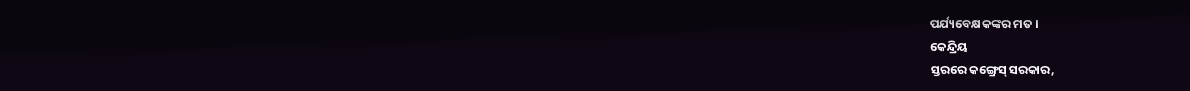ପର୍ଯ୍ୟବେକ୍ଷକଙ୍କର ମତ ।
କେନ୍ଦ୍ରିୟ
ସ୍ତରରେ କଙ୍ଗ୍ରେସ୍ ସରକାର,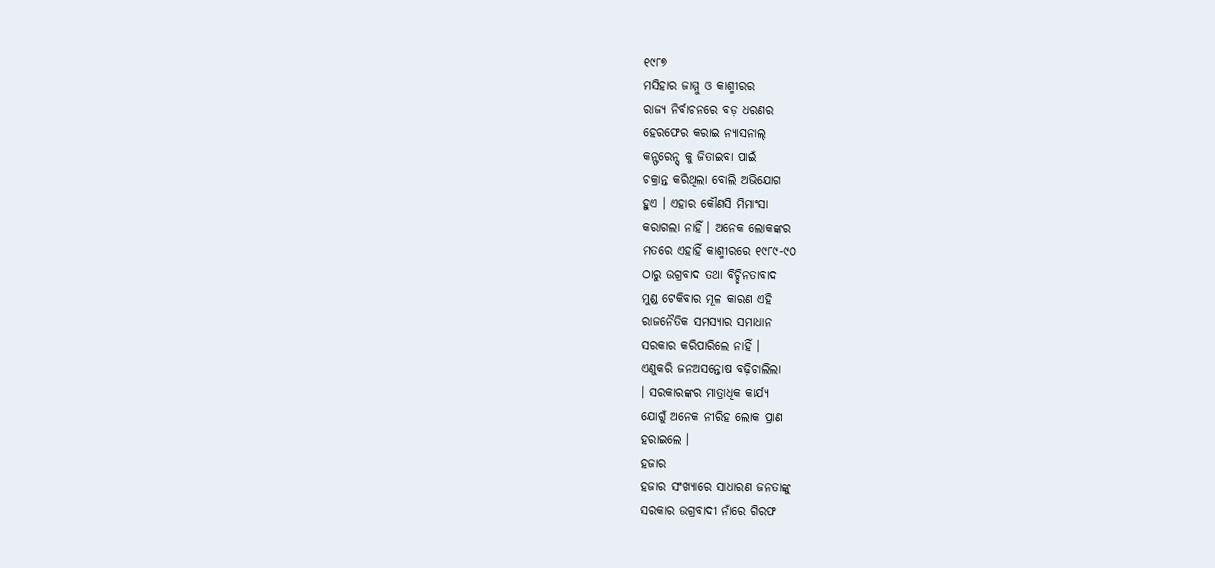୧୯୮୭
ମସିହାର ଜାମ୍ମୁ ଓ କାଶ୍ମୀରର
ରାଜ୍ୟ ନିର୍ବାଚନରେ ବଡ଼ ଧରଣର
ହେରଫେର କରାଇ ନ୍ୟାସନାଲ୍
କନ୍ଫରେନ୍ସ୍ କୁ ଜିତାଇବା ପାଇଁ
ଚକ୍ରାନ୍ତ କରିଥିଲା ବୋଲି ଅଭିଯୋଗ
ହୁଏ । ଏହାର କୌଣସି ମିମାଂସା
କରାଗଲା ନାହିଁ । ଅନେକ ଲୋକଙ୍କର
ମତରେ ଏହାହିଁ କାଶ୍ମୀରରେ ୧୯୮୯-୯୦
ଠାରୁ ଉଗ୍ରବାଦ ତଥା ବିଚ୍ଛିନତାବାଦ
ମୁଣ୍ଡ ଟେକିବାର ମୂଳ କାରଣ ଏହି
ରାଜନୈତିକ ସମସ୍ୟାର ସମାଧାନ
ସରକାର କରିପାରିଲେ ନାହିଁ ।
ଏଣୁକରି ଜନଅସନ୍ତୋଷ ବଢ଼ିଚାଲିଲା
। ସରକାରଙ୍କର ମାତ୍ରାଧିକ କାର୍ଯ୍ୟ
ଯୋଗୁଁ ଅନେକ ନୀରିହ ଲୋକ ପ୍ରାଣ
ହରାଇଲେ ।
ହଜାର
ହଜାର ସଂଖ୍ୟାରେ ସାଧାରଣ ଜନତାଙ୍କୁ
ସରକାର ଉଗ୍ରବାଦୀ ନାଁରେ ଗିରଫ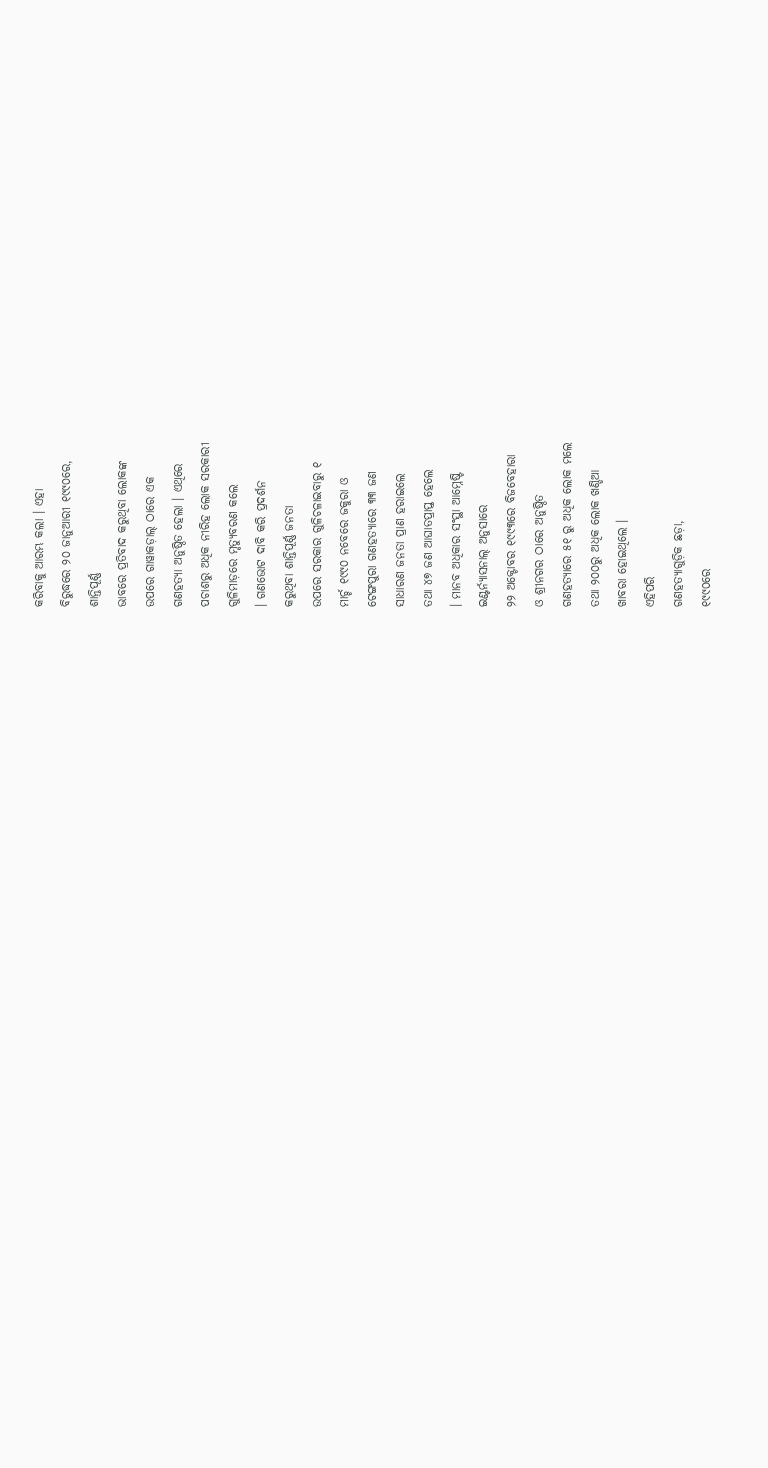କରିବାକୁ ଆରମ୍ଭ କଲା । ଏହା
ବିରୁଦ୍ଧରେ ୨୦ ଜାନୁଆରୀ ୧୯୯୦ରେ,
ଶାନ୍ତିପୂର୍ଣ୍ଣ
ଭାବରେ ପ୍ରତିବାଦ କରୁଥିବା ଲୋକଙ୍କ
ଉପରେ ଗାୱାକଡ଼ାଲ୍ ଠାରେ ଏକ
ଗଣହତ୍ୟା ଅନୁଷ୍ଠିତ ହେଲା । ଏଥିରେ
ପଚାଶରୁ ଅଧିକ ନୀରିହ ଲୋକ ସରକାରୀ
ଗୁଳିମାଡ଼ରେ ମୃତ୍ୟୁବରଣ କଲେ
। ଗଣଭୋଟ ଦାବି କରି ପ୍ରଦର୍ଶନ
କରୁଥିବା ଶାନ୍ତିପୂର୍ଣ୍ଣ ଜନତା
ଉପରେ ସରକାର ଗୁଳିଚଳାଇବାରୁ ୧
ମାର୍ଚ୍ଚ ୧୯୯୦ ନବେରେ ଜକୁରା ଓ
ଟେଙ୍ଗପୁରା ଗଣହତ୍ୟାରେ ୩୩ ଜଣ
ସାଧାରଣ ଜନତା ପ୍ରାଣ ହରାଇଲେ
ତଥା ୪୭ ଜଣ ଆଘାତପ୍ରାପ୍ତ ହେଲେ
। ମାନବ ଅଧିକାର ସଂସ୍ଥା ଆମ୍ନେଷ୍ଟି
ଇଣ୍ଟର୍ନ୍ୟାସନାଲ୍ ଅନୁସାରେ
୨୨ ଅକ୍ଟୋବର ୧୯୯୩ରେ ବିଜବେହାରା
ଓ ଶ୍ରୀନଗର ଠାରେ ଅନୁଷ୍ଠିତ
ଗଣହତ୍ୟାରେ ୫୧ ରୁ ଅଧିକ ଲୋକ ମଲେ
ତଥା ୨୦୦ରୁ ଅଧିକ ଲୋକ ଖଣ୍ଡିଆ
ଖାବରା ହୋଇଥିଲେ ।
ଏହିପରି
ଗଣହତ୍ୟାଗୁଡ଼ିକ ଛଡ଼ା,
୧୯୯୦ରେ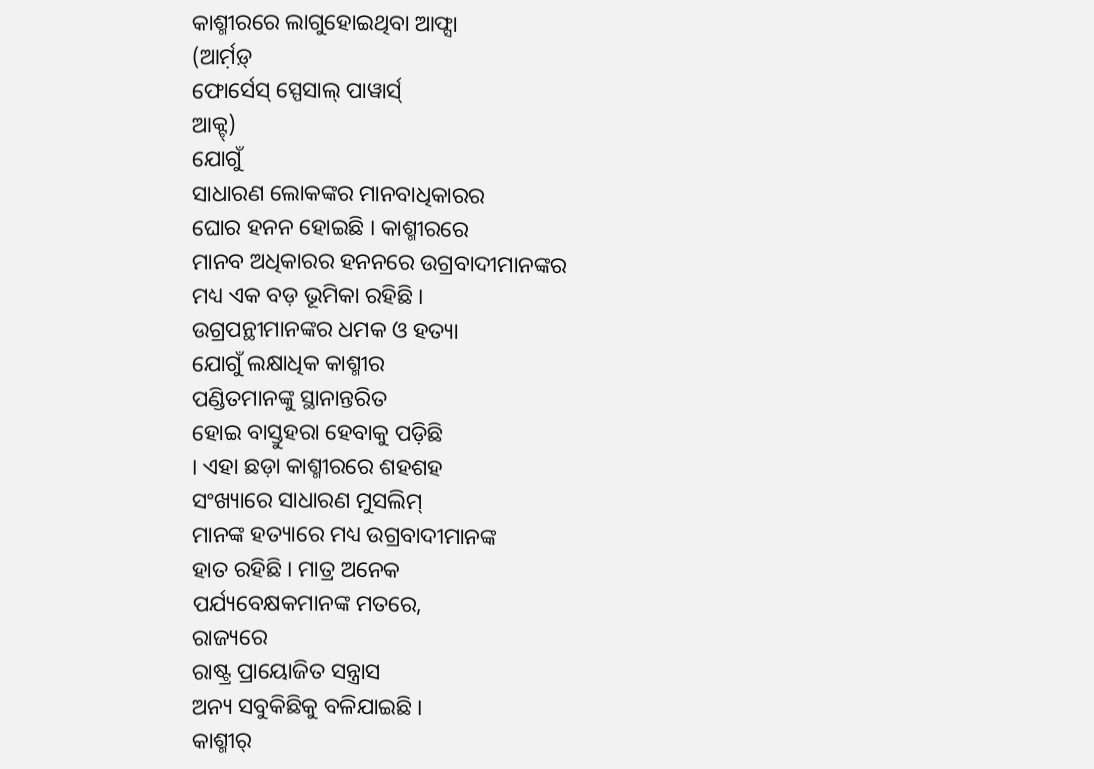କାଶ୍ମୀରରେ ଲାଗୁହୋଇଥିବା ଆଫ୍ସା
(ଆର୍ମ଼ଡ଼୍
ଫୋର୍ସେସ୍ ସ୍ପେସାଲ୍ ପାୱାର୍ସ୍
ଆକ୍ଟ୍)
ଯୋଗୁଁ
ସାଧାରଣ ଲୋକଙ୍କର ମାନବାଧିକାରର
ଘୋର ହନନ ହୋଇଛି । କାଶ୍ମୀରରେ
ମାନବ ଅଧିକାରର ହନନରେ ଉଗ୍ରବାଦୀମାନଙ୍କର
ମଧ୍ୟ ଏକ ବଡ଼ ଭୂମିକା ରହିଛି ।
ଉଗ୍ରପନ୍ଥୀମାନଙ୍କର ଧମକ ଓ ହତ୍ୟା
ଯୋଗୁଁ ଲକ୍ଷାଧିକ କାଶ୍ମୀର
ପଣ୍ଡିତମାନଙ୍କୁ ସ୍ଥାନାନ୍ତରିତ
ହୋଇ ବାସ୍ତୁହରା ହେବାକୁ ପଡ଼ିଛି
। ଏହା ଛଡ଼ା କାଶ୍ମୀରରେ ଶହଶହ
ସଂଖ୍ୟାରେ ସାଧାରଣ ମୁସଲିମ୍
ମାନଙ୍କ ହତ୍ୟାରେ ମଧ୍ୟ ଉଗ୍ରବାଦୀମାନଙ୍କ
ହାତ ରହିଛି । ମାତ୍ର ଅନେକ
ପର୍ଯ୍ୟବେକ୍ଷକମାନଙ୍କ ମତରେ,
ରାଜ୍ୟରେ
ରାଷ୍ଟ୍ର ପ୍ରାୟୋଜିତ ସନ୍ତ୍ରାସ
ଅନ୍ୟ ସବୁକିଛିକୁ ବଳିଯାଇଛି ।
କାଶ୍ମୀର୍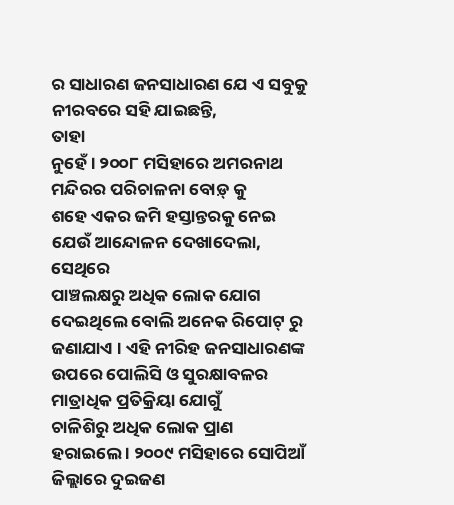ର ସାଧାରଣ ଜନସାଧାରଣ ଯେ ଏ ସବୁକୁ
ନୀରବରେ ସହି ଯାଇଛନ୍ତି,
ତାହା
ନୁହେଁ । ୨୦୦୮ ମସିହାରେ ଅମରନାଥ
ମନ୍ଦିରର ପରିଚାଳନା ବୋଡ଼୍ କୁ
ଶହେ ଏକର ଜମି ହସ୍ତାନ୍ତରକୁ ନେଇ
ଯେଉଁ ଆନ୍ଦୋଳନ ଦେଖାଦେଲା,
ସେଥିରେ
ପାଞ୍ଚଲକ୍ଷରୁ ଅଧିକ ଲୋକ ଯୋଗ
ଦେଇଥିଲେ ବୋଲି ଅନେକ ରିପୋଟ୍ ରୁ
ଜଣାଯାଏ । ଏହି ନୀରିହ ଜନସାଧାରଣଙ୍କ
ଉପରେ ପୋଲିସି ଓ ସୁରକ୍ଷାବଳର
ମାତ୍ରାଧିକ ପ୍ରତିକ୍ରିୟା ଯୋଗୁଁ
ଚାଳିଶିରୁ ଅଧିକ ଲୋକ ପ୍ରାଣ
ହରାଇଲେ । ୨୦୦୯ ମସିହାରେ ସୋପିଆଁ
ଜିଲ୍ଲାରେ ଦୁଇଜଣ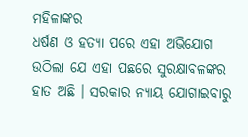ମହିଳାଙ୍କର
ଧର୍ଷଣ ଓ ହତ୍ୟା ପରେ ଏହା ଅଭିଯୋଗ
ଉଠିଲା ଯେ ଏହା ପଛରେ ସୁରକ୍ଷାବଳଙ୍କର
ହାତ ଅଛି । ସରକାର ନ୍ୟାୟ ଯୋଗାଇବାରୁ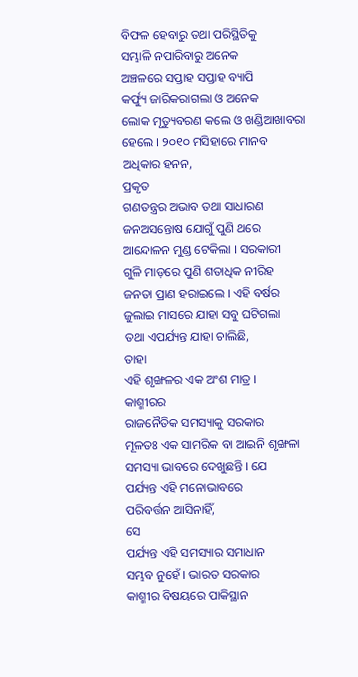ବିଫଳ ହେବାରୁ ତଥା ପରିସ୍ଥିତିକୁ
ସମ୍ଭାଳି ନପାରିବାରୁ ଅନେକ
ଅଞ୍ଚଳରେ ସପ୍ତାହ ସପ୍ତାହ ବ୍ୟାପି
କର୍ଫ୍ୟୁ ଜାରିକରାଗଲା ଓ ଅନେକ
ଲୋକ ମୃତ୍ୟୁବରଣ କଲେ ଓ ଖଣ୍ଡିଆଖାବରା
ହେଲେ । ୨୦୧୦ ମସିହାରେ ମାନବ
ଅଧିକାର ହନନ,
ପ୍ରକୃତ
ଗଣତନ୍ତ୍ରର ଅଭାବ ତଥା ସାଧାରଣ
ଜନଅସନ୍ତୋଷ ଯୋଗୁଁ ପୁଣି ଥରେ
ଆନ୍ଦୋଳନ ମୁଣ୍ଡ ଟେକିଲା । ସରକାରୀ
ଗୁଳି ମାଡ଼ରେ ପୁଣି ଶତାଧିକ ନୀରିହ
ଜନତା ପ୍ରାଣ ହରାଇଲେ । ଏହି ବର୍ଷର
ଜୁଲାଇ ମାସରେ ଯାହା ସବୁ ଘଟିଗଲା
ତଥା ଏପର୍ଯ୍ୟନ୍ତ ଯାହା ଚାଲିଛି,
ତାହା
ଏହି ଶୃଙ୍ଖଳର ଏକ ଅଂଶ ମାତ୍ର ।
କାଶ୍ମୀରର
ରାଜନୈତିକ ସମସ୍ୟାକୁ ସରକାର
ମୂଳତଃ ଏକ ସାମରିକ ବା ଆଇନି ଶୃଙ୍ଖଳା
ସମସ୍ୟା ଭାବରେ ଦେଖୁଛନ୍ତି । ଯେ
ପର୍ଯ୍ୟନ୍ତ ଏହି ମନୋଭାବରେ
ପରିବର୍ତ୍ତନ ଆସିନାହିଁ,
ସେ
ପର୍ଯ୍ୟନ୍ତ ଏହି ସମସ୍ୟାର ସମାଧାନ
ସମ୍ଭବ ନୁହେଁ । ଭାରତ ସରକାର
କାଶ୍ମୀର ବିଷୟରେ ପାକିସ୍ଥାନ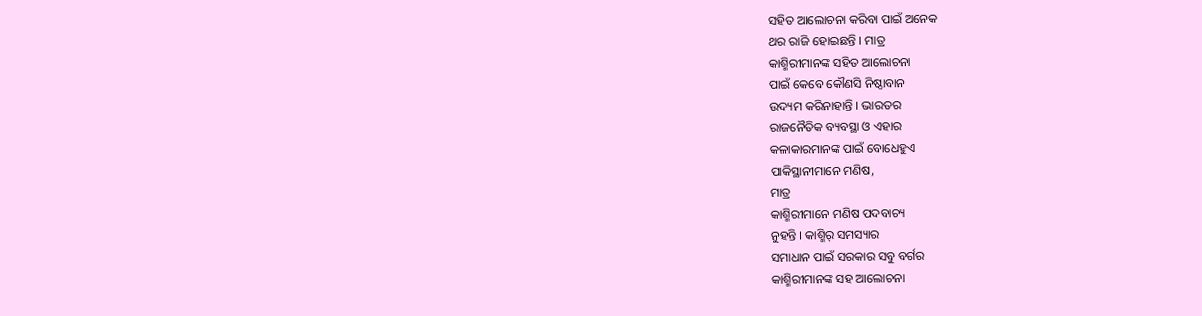ସହିତ ଆଲୋଚନା କରିବା ପାଇଁ ଅନେକ
ଥର ରାଜି ହୋଇଛନ୍ତି । ମାତ୍ର
କାଶ୍ମିରୀମାନଙ୍କ ସହିତ ଆଲୋଚନା
ପାଇଁ କେବେ କୌଣସି ନିଷ୍ଠାବାନ
ଉଦ୍ୟମ କରିନାହାନ୍ତି । ଭାରତର
ରାଜନୈତିକ ବ୍ୟବସ୍ଥା ଓ ଏହାର
କଳାକାରମାନଙ୍କ ପାଇଁ ବୋଧେହୁଏ
ପାକିସ୍ଥାନୀମାନେ ମଣିଷ,
ମାତ୍ର
କାଶ୍ମିରୀମାନେ ମଣିଷ ପଦବାଚ୍ୟ
ନୁହନ୍ତି । କାଶ୍ମିର୍ ସମସ୍ୟାର
ସମାଧାନ ପାଇଁ ସରକାର ସବୁ ବର୍ଗର
କାଶ୍ମିରୀମାନଙ୍କ ସହ ଆଲୋଚନା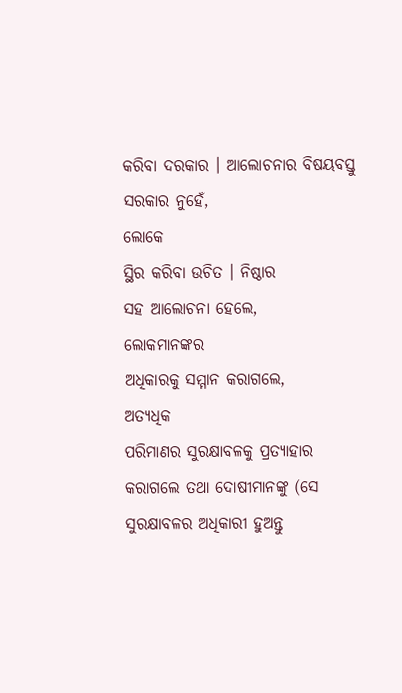କରିବା ଦରକାର । ଆଲୋଚନାର ବିଷୟବସ୍ତୁ
ସରକାର ନୁହେଁ,
ଲୋକେ
ସ୍ଥିର କରିବା ଉଚିତ । ନିଷ୍ଠାର
ସହ ଆଲୋଚନା ହେଲେ,
ଲୋକମାନଙ୍କର
ଅଧିକାରକୁ ସମ୍ମାନ କରାଗଲେ,
ଅତ୍ୟଧିକ
ପରିମାଣର ସୁରକ୍ଷାବଳକୁ ପ୍ରତ୍ୟାହାର
କରାଗଲେ ତଥା ଦୋଷୀମାନଙ୍କୁ (ସେ
ସୁରକ୍ଷାବଳର ଅଧିକାରୀ ହୁଅନ୍ତୁ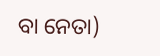ବା ନେତା)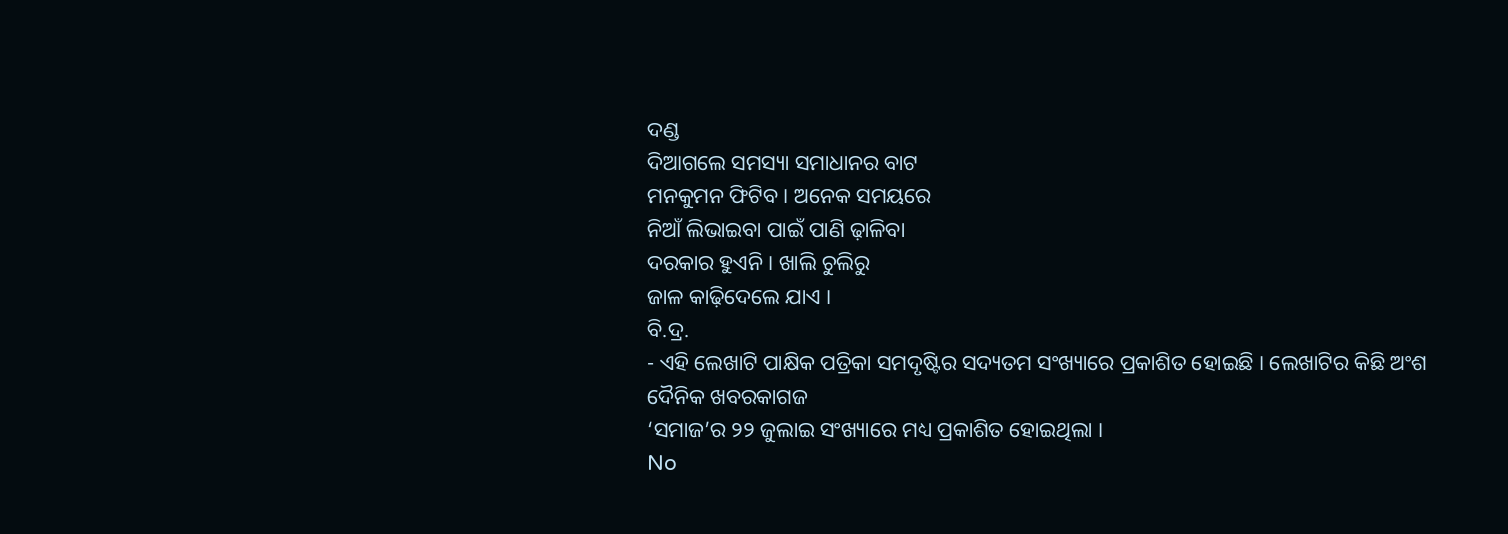ଦଣ୍ଡ
ଦିଆଗଲେ ସମସ୍ୟା ସମାଧାନର ବାଟ
ମନକୁମନ ଫିଟିବ । ଅନେକ ସମୟରେ
ନିଆଁ ଲିଭାଇବା ପାଇଁ ପାଣି ଢ଼ାଳିବା
ଦରକାର ହୁଏନି । ଖାଲି ଚୁଲିରୁ
ଜାଳ କାଢ଼ିଦେଲେ ଯାଏ ।
ବି.ଦ୍ର.
- ଏହି ଲେଖାଟି ପାକ୍ଷିକ ପତ୍ରିକା ସମଦୃଷ୍ଟିର ସଦ୍ୟତମ ସଂଖ୍ୟାରେ ପ୍ରକାଶିତ ହୋଇଛି । ଲେଖାଟିର କିଛି ଅଂଶ ଦୈନିକ ଖବରକାଗଜ
‘ସମାଜ’ର ୨୨ ଜୁଲାଇ ସଂଖ୍ୟାରେ ମଧ୍ୟ ପ୍ରକାଶିତ ହୋଇଥିଲା ।
No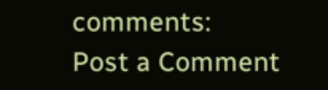comments:
Post a Comment